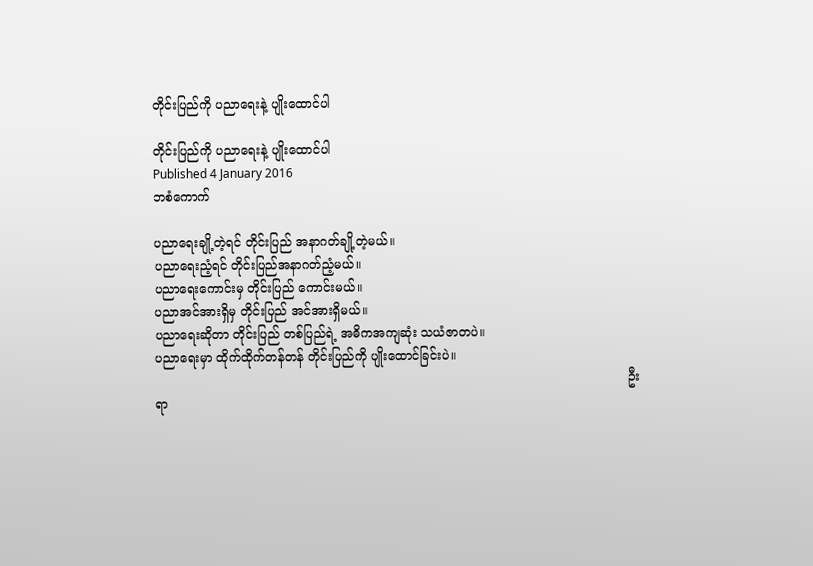တိုင်းပြည်ကို ပညာရေးနဲ့ ပျိုးထောင်ပါ

တိုင်းပြည်ကို ပညာရေးနဲ့ ပျိုးထောင်ပါ
Published 4 January 2016
ဘစံကောက်

ပညာရေးချို့တဲ့ရင် တိုင်းပြည် အနာဂတ်ချို့တဲ့မယ်။
ပညာရေးညံ့ရင် တိုင်းပြည်အနာဂတ်ညံ့မယ်။
ပညာရေးကောင်းမှ တိုင်းပြည် ကောင်းမယ်။
ပညာအင်အားရှိမှ တိုင်းပြည် အင်အားရှိမယ်။
ပညာရေးဆိုတာ တိုင်းပြည် တစ်ပြည်ရဲ့ အဓိကအကျဆုံး သယံဇာတပဲ။
ပညာရေးမှာ ထိုက်ထိုက်တန်တန် တိုင်းပြည်ကို ပျိုးထောင်ခြင်းပဲ။
                                                                                                                         ဦးရာ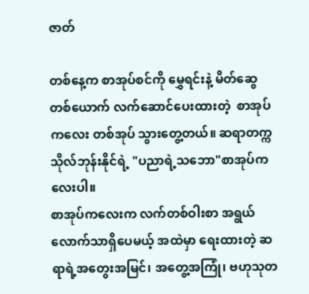ဇာတ်

တစ်နေ့က စာအုပ်စင်ကို မွှေရင်းနဲ့ မိတ်ဆွေတစ်ယောက် လက်ဆောင်ပေးထားတဲ့  စာအုပ်ကလေး တစ်အုပ် သွားတွေ့တယ်။ ဆရာတက္ကသိုလ်ဘုန်းနိုင်ရဲ့ "ပညာရဲ့သဘော"စာအုပ်ကလေးပါ။
စာအုပ်ကလေးက လက်တစ်ဝါးစာ အရွယ်လောက်သာရှိပေမယ့် အထဲမှာ ရေးထားတဲ့ ဆရာရဲ့အတွေးအမြင်၊ အတွေ့အကြုံ၊ ဗဟုသုတ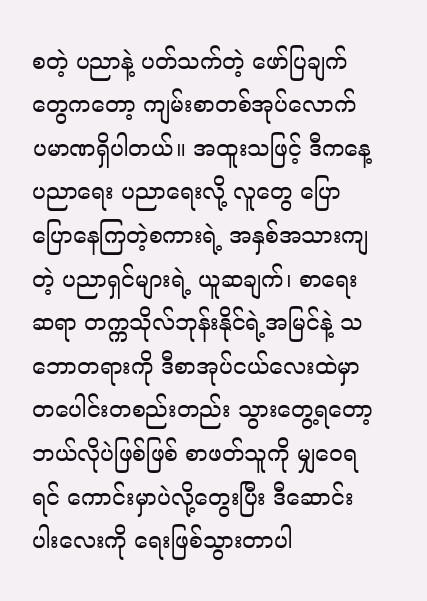စတဲ့ ပညာနဲ့ ပတ်သက်တဲ့ ဖော်ပြချက်တွေကတော့ ကျမ်းစာတစ်အုပ်လောက် ပမာဏရှိပါတယ်။ အထူးသဖြင့် ဒီကနေ့ ပညာရေး ပညာရေးလို့ လူတွေ ပြောပြောနေကြတဲ့စကားရဲ့ အနှစ်အသားကျတဲ့ ပညာရှင်များရဲ့ ယူဆချက်၊ စာရေးဆရာ တက္ကသိုလ်ဘုန်းနိုင်ရဲ့အမြင်နဲ့ သဘောတရားကို ဒီစာအုပ်ငယ်လေးထဲမှာ တပေါင်းတစည်းတည်း သွားတွေ့ရတော့ ဘယ်လိုပဲဖြစ်ဖြစ် စာဖတ်သူကို မျှဝေရရင် ကောင်းမှာပဲလို့တွေးပြီး ဒီဆောင်းပါးလေးကို ရေးဖြစ်သွားတာပါ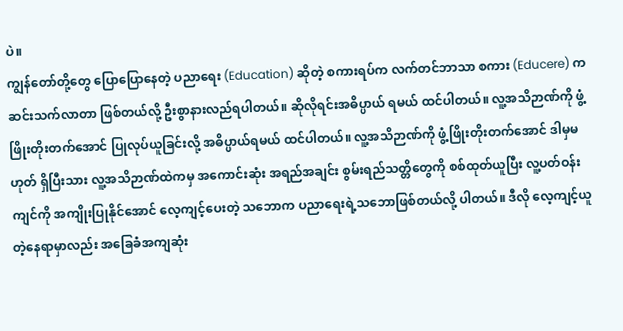ပဲ။
ကျွန်တော်တို့တွေ ပြောပြောနေတဲ့ ပညာရေး (Education) ဆိုတဲ့ စကားရပ်က လက်တင်ဘာသာ စကား (Educere) က ဆင်းသက်လာတာ ဖြစ်တယ်လို့ ဦးစွာနားလည်ရပါတယ်။ ဆိုလိုရင်းအဓိပ္ပာယ် ရမယ် ထင်ပါတယ်။ လူ့အသိဉာဏ်ကို ဖွံ့ဖြိုးတိုးတက်အောင် ပြုလုပ်ယူခြင်းလို့ အဓိပ္ပာယ်ရမယ် ထင်ပါတယ်။ လူ့အသိဉာဏ်ကို ဖွံ့ဖြိုးတိုးတက်အောင် ဒါမှမဟုတ် ရှိပြီးသား လူ့အသိဉာဏ်ထဲကမှ အကောင်းဆုံး အရည်အချင်း စွမ်းရည်သတ္တိတွေကို စစ်ထုတ်ယူပြီး လူ့ပတ်ဝန်းကျင်ကို အကျိုးပြုနိုင်အောင် လေ့ကျင့်ပေးတဲ့ သဘောက ပညာရေးရဲ့သဘောဖြစ်တယ်လို့ ပါတယ်။ ဒီလို လေ့ကျင့်ယူတဲ့နေရာမှာလည်း အခြေခံအကျဆုံး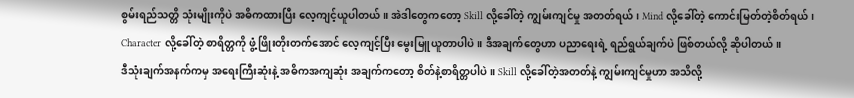စွမ်းရည်သတ္တိ သုံးမျိုးကိုပဲ အဓိကထားပြီး လေ့ကျင့်ယူပါတယ်။ အဲဒါတွေကတော့ Skill လို့ခေါ်တဲ့ ကျွမ်းကျင်မှု အတတ်ရယ်၊ Mind လို့ခေါ်တဲ့ ကောင်းမြတ်တဲ့စိတ်ရယ်၊ Character လို့ခေါ်တဲ့ စာရိတ္တကို ဖွံ့ဖြိုးတိုးတက်အောင် လေ့ကျင့်ပြီး မွေးမြူယူတာပါပဲ။ ဒီအချက်တွေဟာ ပညာရေးရဲ့ ရည်ရွယ်ချက်ပဲ ဖြစ်တယ်လို့ ဆိုပါတယ်။
ဒီသုံးချက်အနက်ကမှ အရေးကြီးဆုံးနဲ့ အဓိကအကျဆုံး အချက်ကတော့ စိတ်နဲ့စာရိတ္တပါပဲ။ Skill လို့ခေါ်တဲ့အတတ်နဲ့ ကျွမ်းကျင်မှုဟာ အသိလို့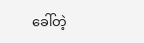ခေါ်တဲ့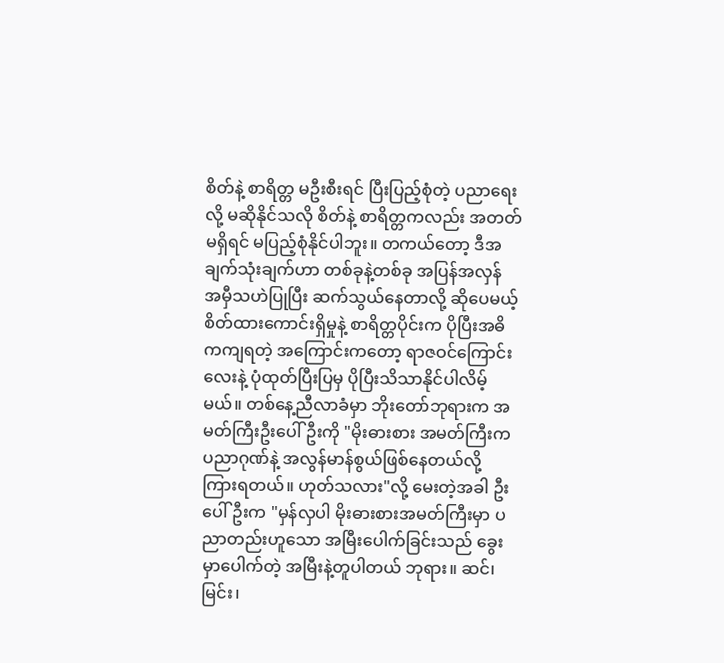စိတ်နဲ့ စာရိတ္တ မဦးစီးရင် ပြီးပြည့်စုံတဲ့ ပညာရေးလို့ မဆိုနိုင်သလို စိတ်နဲ့ စာရိတ္တကလည်း အတတ်မရှိရင် မပြည့်စုံနိုင်ပါဘူး။ တကယ်တော့ ဒီအချက်သုံးချက်ဟာ တစ်ခုနဲ့တစ်ခု အပြန်အလှန် အမှီသဟဲပြုပြီး ဆက်သွယ်နေတာလို့ ဆိုပေမယ့် စိတ်ထားကောင်းရှိမှုနဲ့ စာရိတ္တပိုင်းက ပိုပြီးအဓိကကျရတဲ့ အကြောင်းကတော့ ရာဇဝင်ကြောင်းလေးနဲ့ ပုံထုတ်ပြီးပြမှ ပိုပြီးသိသာနိုင်ပါလိမ့်မယ်။ တစ်နေ့ညီလာခံမှာ ဘိုးတော်ဘုရားက အမတ်ကြီးဦးပေါ်ဦးကို "မိုးဓားစား အမတ်ကြီးက ပညာဂုဏ်နဲ့ အလွန်မာန်စွယ်ဖြစ်နေတယ်လို့ ကြားရတယ်။ ဟုတ်သလား"လို့ မေးတဲ့အခါ ဦးပေါ်ဦးက "မှန်လှပါ မိုးဓားစားအမတ်ကြီးမှာ ပညာတည်းဟူသော အမြီးပေါက်ခြင်းသည် ခွေးမှာပေါက်တဲ့ အမြီးနဲ့တူပါတယ် ဘုရား။ ဆင်၊ မြင်း၊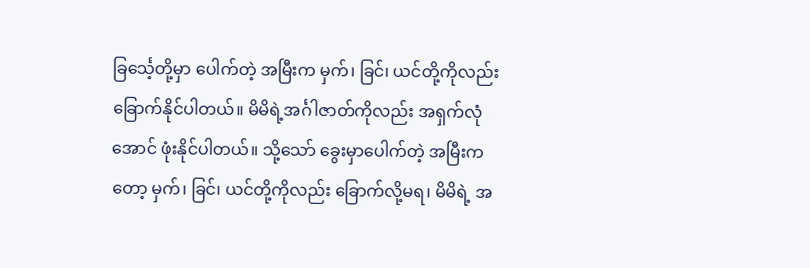ခြင်္သေ့တို့မှာ ပေါက်တဲ့ အမြီးက မှက်၊ ခြင်၊ ယင်တို့ကိုလည်း ခြောက်နိုင်ပါတယ်။ မိမိရဲ့အင်္ဂါဇာတ်ကိုလည်း အရှက်လုံအောင် ဖုံးနိုင်ပါတယ်။ သို့သော် ခွေးမှာပေါက်တဲ့ အမြီးကတော့ မှက်၊ ခြင်၊ ယင်တို့ကိုလည်း ခြောက်လို့မရ၊ မိမိရဲ့ အ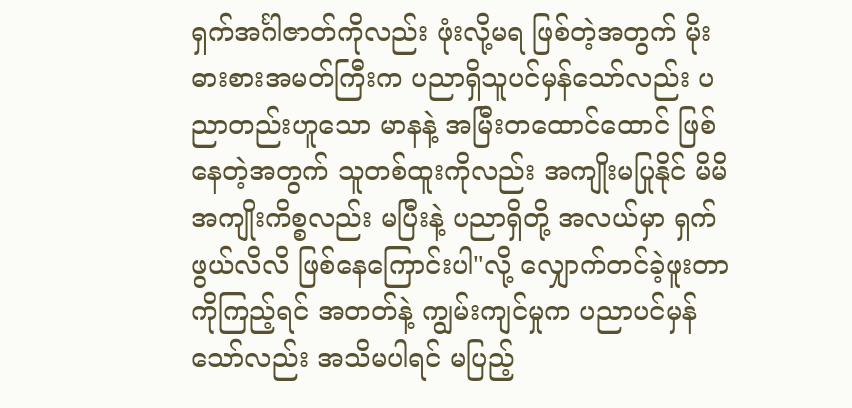ရှက်အင်္ဂါဇာတ်ကိုလည်း ဖုံးလို့မရ ဖြစ်တဲ့အတွက် မိုးဓားစားအမတ်ကြီးက ပညာရှိသူပင်မှန်သော်လည်း ပညာတည်းဟူသော မာနနဲ့ အမြီးတထောင်ထောင် ဖြစ်နေတဲ့အတွက် သူတစ်ထူးကိုလည်း အကျိုးမပြုနိုင် မိမိအကျိုးကိစ္စလည်း မပြီးနဲ့ ပညာရှိတို့ အလယ်မှာ ရှက်ဖွယ်လိလိ ဖြစ်နေကြောင်းပါ"လို့ လျှောက်တင်ခဲ့ဖူးတာကိုကြည့်ရင် အတတ်နဲ့ ကျွမ်းကျင်မှုက ပညာပင်မှန်သော်လည်း အသိမပါရင် မပြည့်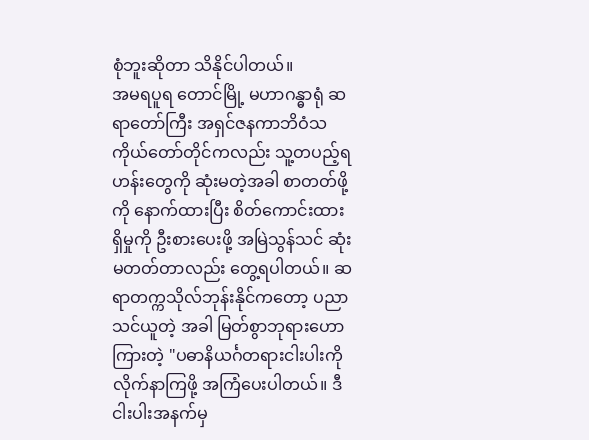စုံဘူးဆိုတာ သိနိုင်ပါတယ်။
အမရပူရ တောင်မြို့ မဟာဂန္ဓာရုံ ဆရာတော်ကြီး အရှင်ဇနကာဘိဝံသ ကိုယ်တော်တိုင်ကလည်း သူ့တပည့်ရဟန်းတွေကို ဆုံးမတဲ့အခါ စာတတ်ဖို့ကို နောက်ထားပြီး စိတ်ကောင်းထားရှိမှုကို ဦးစားပေးဖို့ အမြဲသွန်သင် ဆုံးမတတ်တာလည်း တွေ့ရပါတယ်။ ဆရာတက္ကသိုလ်ဘုန်းနိုင်ကတော့ ပညာသင်ယူတဲ့ အခါ မြတ်စွာဘုရားဟောကြားတဲ့ "ပဓာနိယင်္ဂတရားငါးပါးကို လိုက်နာကြဖို့ အကြံပေးပါတယ်။ ဒီငါးပါးအနက်မှ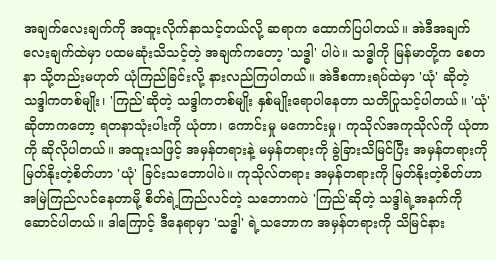အချက်လေးချက်ကို အထူးလိုက်နာသင့်တယ်လို့ ဆရာက ထောက်ပြပါတယ်။ အဲဒီအချက် လေးချက်ထဲမှာ ပထမဆုံးသိသင့်တဲ့ အချက်ကတော့ 'သဒ္ဓါ' ပါပဲ။ သဒ္ဓါကို မြန်မာတို့က စေတနာ သို့တည်းမဟုတ် ယုံကြည်ခြင်းလို့ နားလည်ကြပါတယ်။ အဲဒီစကားရပ်ထဲမှာ 'ယုံ' ဆိုတဲ့ သဒ္ဒါကတစ်မျိုး၊ 'ကြည်'ဆိုတဲ့ သဒ္ဒါကတစ်မျိုး နှစ်မျိုးရောပါနေတာ သတိပြုသင့်ပါတယ်။ 'ယုံ' ဆိုတာကတော့ ရတနာသုံးပါးကို ယုံတာ၊ ကောင်းမှု မကောင်းမှု၊ ကုသိုလ်အကုသိုလ်ကို ယုံတာကို ဆိုလိုပါတယ်။ အထူးသဖြင့် အမှန်တရားနဲ့ မမှန်တရားကို ခွဲခြားသိမြင်ပြီး အမှန်တရားကို မြတ်နိုးတဲ့စိတ်ဟာ 'ယုံ' ခြင်းသဘောပါပဲ။ ကုသိုလ်တရား အမှန်တရားကို မြတ်နိုးတဲ့စိတ်ဟာ အမြဲကြည်လင်နေတာမို့ စိတ်ရဲ့ကြည်လင်တဲ့ သဘောကပဲ 'ကြည်'ဆိုတဲ့ သဒ္ဒါရဲ့အနက်ကို ဆောင်ပါတယ်။ ဒါကြောင့် ဒီနေရာမှာ 'သဒ္ဓါ' ရဲ့သဘောက အမှန်တရားကို သိမြင်နား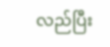လည်ပြီး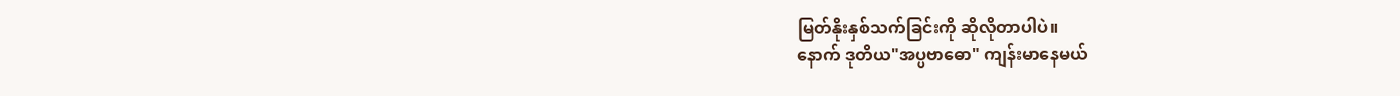မြတ်နိုးနှစ်သက်ခြင်းကို ဆိုလိုတာပါပဲ။
နောက် ဒုတိယ"အပ္ပဗာဓော" ကျန်းမာနေမယ်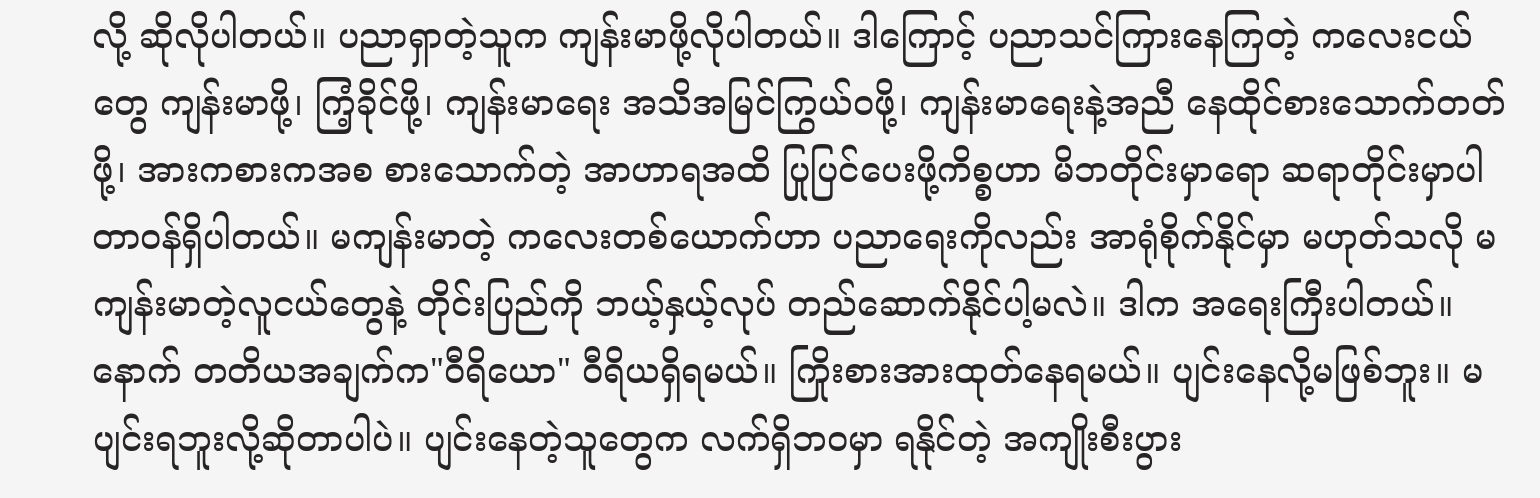လို့ ဆိုလိုပါတယ်။ ပညာရှာတဲ့သူက ကျန်းမာဖို့လိုပါတယ်။ ဒါကြောင့် ပညာသင်ကြားနေကြတဲ့ ကလေးငယ်တွေ ကျန်းမာဖို့၊ ကြံ့ခိုင်ဖို့၊ ကျန်းမာရေး အသိအမြင်ကြွယ်ဝဖို့၊ ကျန်းမာရေးနဲ့အညီ နေထိုင်စားသောက်တတ်ဖို့၊ အားကစားကအစ စားသောက်တဲ့ အာဟာရအထိ ပြုပြင်ပေးဖို့ကိစ္စဟာ မိဘတိုင်းမှာရော ဆရာတိုင်းမှာပါ တာဝန်ရှိပါတယ်။ မကျန်းမာတဲ့ ကလေးတစ်ယောက်ဟာ ပညာရေးကိုလည်း အာရုံစိုက်နိုင်မှာ မဟုတ်သလို မကျန်းမာတဲ့လူငယ်တွေနဲ့ တိုင်းပြည်ကို ဘယ့်နှယ့်လုပ် တည်ဆောက်နိုင်ပါ့မလဲ။ ဒါက အရေးကြီးပါတယ်။
နောက် တတိယအချက်က"ဝီရိယော" ဝီရိယရှိရမယ်။ ကြိုးစားအားထုတ်နေရမယ်။ ပျင်းနေလို့မဖြစ်ဘူး။ မပျင်းရဘူးလို့ဆိုတာပါပဲ။ ပျင်းနေတဲ့သူတွေက လက်ရှိဘဝမှာ ရနိုင်တဲ့ အကျိုးစီးပွား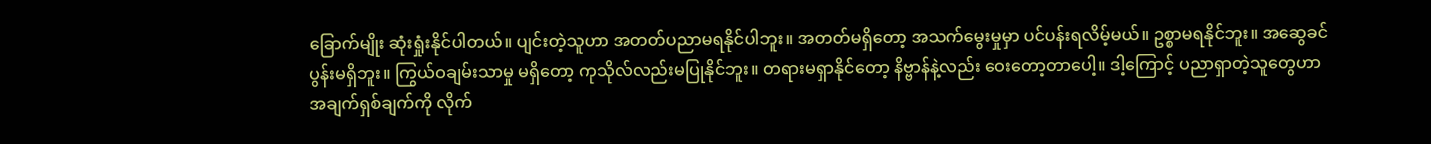ခြောက်မျိုး ဆုံးရှုံးနိုင်ပါတယ်။ ပျင်းတဲ့သူဟာ အတတ်ပညာမရနိုင်ပါဘူး။ အတတ်မရှိတော့ အသက်မွေးမှုမှာ ပင်ပန်းရလိမ့်မယ်။ ဥစ္စာမရနိုင်ဘူး။ အဆွေခင်ပွန်းမရှိဘူး။ ကြွယ်ဝချမ်းသာမှု မရှိတော့ ကုသိုလ်လည်းမပြုနိုင်ဘူး။ တရားမရှာနိုင်တော့ နိဗ္ဗာန်နဲ့လည်း ဝေးတော့တာပေါ့။ ဒါ့ကြောင့် ပညာရှာတဲ့သူတွေဟာ အချက်ရှစ်ချက်ကို လိုက်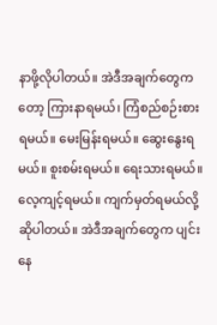နာဖို့လိုပါတယ်။ အဲဒီအချက်တွေကတော့ ကြားနာရမယ်၊ ကြံစည်စဉ်းစားရမယ်။ မေးမြန်းရမယ်။ ဆွေးနွေးရမယ်။ စူးစမ်းရမယ်။ ရေးသားရမယ်။ လေ့ကျင့်ရမယ်။ ကျက်မှတ်ရမယ်လို့ဆိုပါတယ်။ အဲဒီအချက်တွေက ပျင်းနေ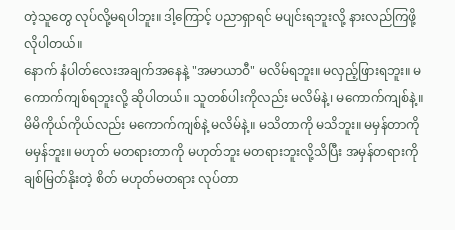တဲ့သူတွေ လုပ်လို့မရပါဘူး။ ဒါ့ကြောင့် ပညာရှာရင် မပျင်းရဘူးလို့ နားလည်ကြဖို့ လိုပါတယ်။
နောက် နံပါတ်လေးအချက်အနေနဲ့ "အမာယာဝီ" မလိမ်ရဘူး။ မလှည့်ဖြားရဘူး။ မကောက်ကျစ်ရဘူးလို့ ဆိုပါတယ်။ သူတစ်ပါးကိုလည်း မလိမ်နဲ့၊ မကောက်ကျစ်နဲ့။ မိမိကိုယ်ကိုယ်လည်း မကောက်ကျစ်နဲ့ မလိမ်နဲ့။ မသိတာကို မသိဘူး။ မမှန်တာကို မမှန်ဘူး။ မဟုတ် မတရားတာကို မဟုတ်ဘူး မတရားဘူးလို့သိပြီး အမှန်တရားကို ချစ်မြတ်နိုးတဲ့ စိတ် မဟုတ်မတရား လုပ်တာ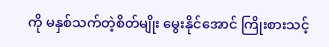ကို မနှစ်သက်တဲ့စိတ်မျိုး မွေးနိုင်အောင် ကြိုးစားသင့်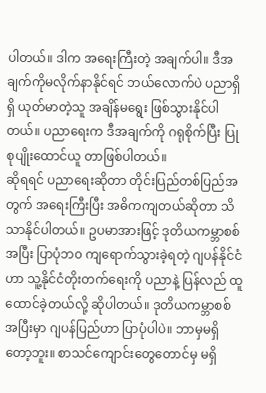ပါတယ်။ ဒါက အရေးကြီးတဲ့ အချက်ပါ။ ဒီအချက်ကိုမလိုက်နာနိုင်ရင် ဘယ်လောက်ပဲ ပညာရှိရှိ ယုတ်မာတဲ့သူ အချိန်မရွေး ဖြစ်သွားနိုင်ပါတယ်။ ပညာရေးက ဒီအချက်ကို ဂရုစိုက်ပြီး ပြုစုပျိုးထောင်ယူ တာဖြစ်ပါတယ်။
ဆိုရရင် ပညာရေးဆိုတာ တိုင်းပြည်တစ်ပြည်အတွက် အရေးကြီးပြီး အဓိကကျတယ်ဆိုတာ သိသာနိုင်ပါတယ်။ ဥပမာအားဖြင့် ဒုတိယကမ္ဘာစစ်အပြီး ပြာပုံဘ၀ ကျရောက်သွားခဲ့ရတဲ့ ဂျပန်နိုင်ငံဟာ သူ့နိုင်ငံတိုးတက်ရေးကို ပညာနဲ့ ပြန်လည် ထူထောင်ခဲ့တယ်လို့ ဆိုပါတယ်။ ဒုတိယကမ္ဘာစစ်အပြီးမှာ ဂျပန်ပြည်ဟာ ပြာပုံပါပဲ။ ဘာမှမရှိတော့ဘူး။ စာသင်ကျောင်းတွေတောင်မှ မရှိ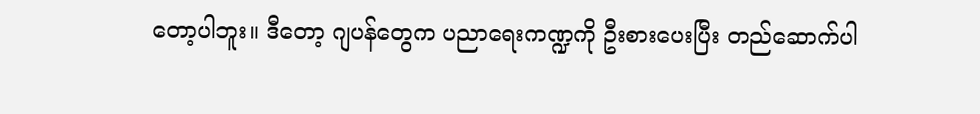တော့ပါဘူး။ ဒီတော့ ဂျပန်တွေက ပညာရေးကဏ္ဍကို ဦးစားပေးပြီး တည်ဆောက်ပါ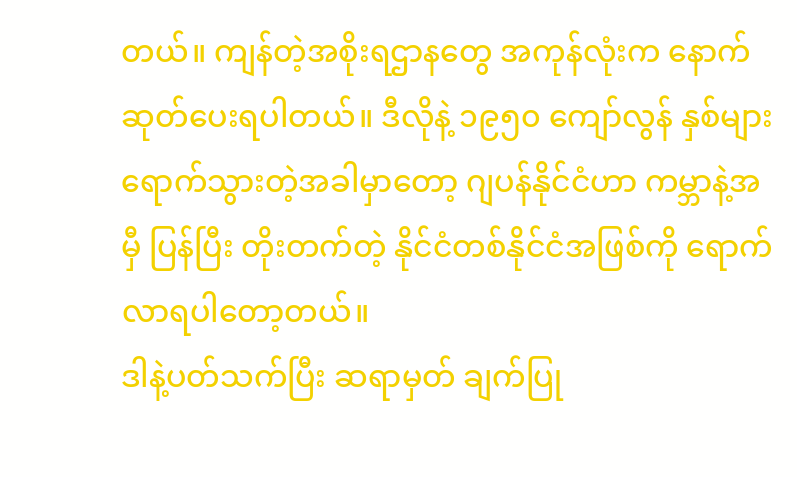တယ်။ ကျန်တဲ့အစိုးရဌာနတွေ အကုန်လုံးက နောက်ဆုတ်ပေးရပါတယ်။ ဒီလိုနဲ့ ၁၉၅၀ ကျော်လွန် နှစ်များရောက်သွားတဲ့အခါမှာတော့ ဂျပန်နိုင်ငံဟာ ကမ္ဘာနဲ့အမှီ ပြန်ပြီး တိုးတက်တဲ့ နိုင်ငံတစ်နိုင်ငံအဖြစ်ကို ရောက်လာရပါတော့တယ်။
ဒါနဲ့ပတ်သက်ပြီး ဆရာမှတ် ချက်ပြု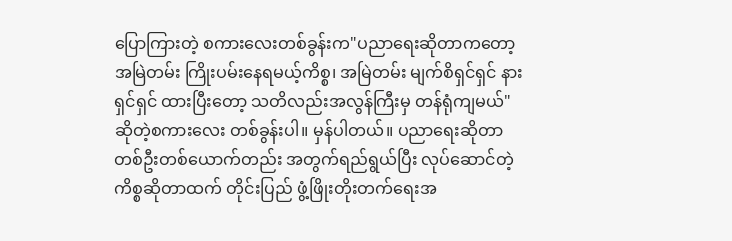ပြောကြားတဲ့ စကားလေးတစ်ခွန်းက"ပညာရေးဆိုတာကတော့ အမြဲတမ်း ကြိုးပမ်းနေရမယ့်ကိစ္စ၊ အမြဲတမ်း မျက်စိရှင်ရှင် နားရှင်ရှင် ထားပြီးတော့ သတိလည်းအလွန်ကြီးမှ တန်ရုံကျမယ်"ဆိုတဲ့စကားလေး တစ်ခွန်းပါ။ မှန်ပါတယ်။ ပညာရေးဆိုတာ တစ်ဦးတစ်ယောက်တည်း အတွက်ရည်ရွယ်ပြီး လုပ်ဆောင်တဲ့ ကိစ္စဆိုတာထက် တိုင်းပြည် ဖွံ့ဖြိုးတိုးတက်ရေးအ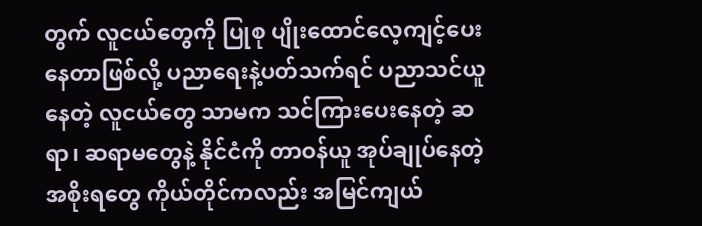တွက် လူငယ်တွေကို ပြုစု ပျိုးထောင်လေ့ကျင့်ပေးနေတာဖြစ်လို့ ပညာရေးနဲ့ပတ်သက်ရင် ပညာသင်ယူနေတဲ့ လူငယ်တွေ သာမက သင်ကြားပေးနေတဲ့ ဆရာ၊ ဆရာမတွေနဲ့ နိုင်ငံကို တာဝန်ယူ အုပ်ချုပ်နေတဲ့ အစိုးရတွေ ကိုယ်တိုင်ကလည်း အမြင်ကျယ်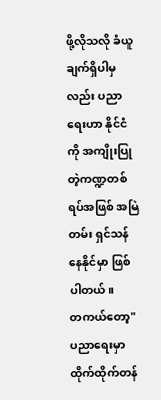ဖို့လိုသလို ခံယူချက်ရှိပါမှလည်း ပညာရေးဟာ နိုင်ငံကို အကျိုးပြုတဲ့ကဏ္ဍတစ်ရပ်အဖြစ် အမြဲတမ်း ရှင်သန်နေနိုင်မှာ ဖြစ်ပါတယ်။
တကယ်တော့"ပညာရေးမှာ ထိုက်ထိုက်တန်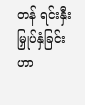တန် ရင်းနှီးမြှုပ်နှံခြင်းဟာ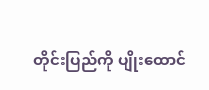တိုင်းပြည်ကို ပျိုးထောင်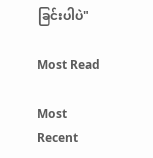ခြင်းပါပဲ"

Most Read

Most Recent